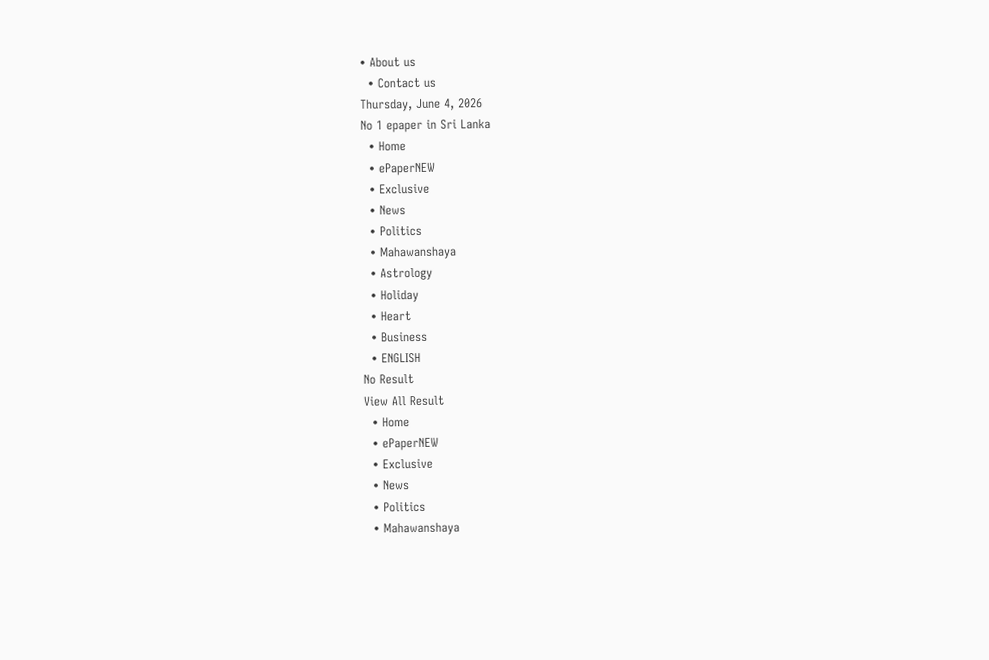• About us
  • Contact us
Thursday, June 4, 2026
No 1 epaper in Sri Lanka
  • Home
  • ePaperNEW
  • Exclusive
  • News
  • Politics
  • Mahawanshaya
  • Astrology
  • Holiday
  • Heart
  • Business
  • ENGLISH
No Result
View All Result
  • Home
  • ePaperNEW
  • Exclusive
  • News
  • Politics
  • Mahawanshaya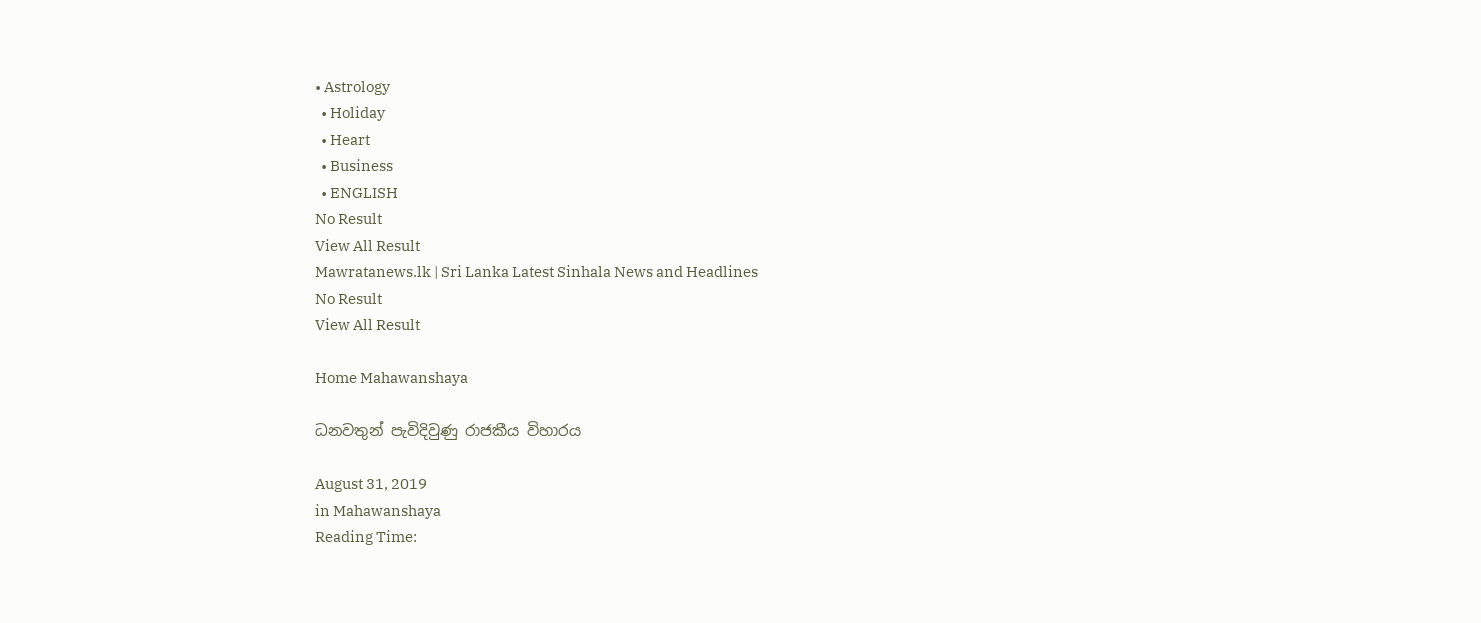• Astrology
  • Holiday
  • Heart
  • Business
  • ENGLISH
No Result
View All Result
Mawratanews.lk | Sri Lanka Latest Sinhala News and Headlines
No Result
View All Result

Home Mahawanshaya

ධනවතුන් පැවිදිවුණු රාජකීය විහාරය

August 31, 2019
in Mahawanshaya
Reading Time: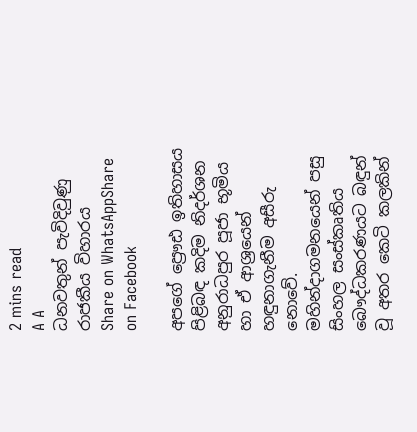2 mins read
A A
ධනවතුන් පැවිදිවුණු රාජකීය විහාරය
Share on WhatsAppShare on Facebook

අපගේ ප්‍රෞඪ ඉතිහාසය පිළිබඳ කදිම නිදර්ශන අනුරාධපුර පූජා භූමිය හා ඒ ආශ්‍රයෙන් හඳුනාගැනීම අසීරු නොවේ. මහින්දාගමනයෙන් පසු සිංහල සංස්කෘතිය බෞද්ධකරණයට බඳුන් වූ අතර කෙටි කලකින්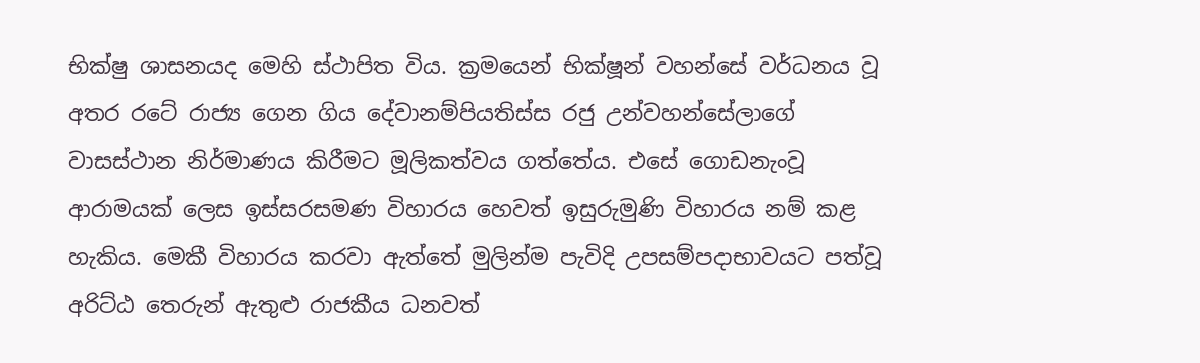භික්ෂු ශාසනයද මෙහි ස්ථාපිත විය. ක්‍රමයෙන් භික්ෂූන් වහන්සේ වර්ධනය වූ අතර රටේ රාජ්‍ය ගෙන ගිය දේවානම්පියතිස්ස රජු උන්වහන්සේලාගේ වාසස්ථාන නිර්මාණය කිරීමට මූලිකත්වය ගත්තේය. එසේ ගොඩනැංවූ ආරාමයක් ලෙස ඉස්සරසමණ විහාරය හෙවත් ඉසුරුමුණි විහාරය නම් කළ හැකිය. මෙකී විහාරය කරවා ඇත්තේ මුලින්ම පැවිදි උපසම්පදාභාවයට පත්වූ අරිට්ඨ තෙරුන් ඇතුළු රාජකීය ධනවත්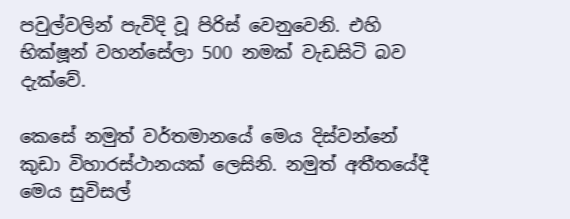පවුල්වලින් පැවිදි වූ පිරිස් වෙනුවෙනි. එහි භික්ෂූන් වහන්සේලා 500 නමක් වැඩසිටි බව දැක්වේ.

කෙසේ නමුත් වර්තමානයේ මෙය දිස්වන්නේ කුඩා විහාරස්ථානයක් ලෙසිනි. නමුත් අතීතයේදී මෙය සුවිසල්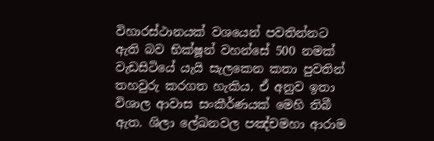විහාරස්ථානයක් වශයෙන් පවතින්නට ඇති බව භික්ෂූන් වහන්සේ 500 නමක් වැඩසිටියේ යැයි සැලකෙන කතා පුවතින් තහවුරු කරගත හැකිය. ඒ අනුව ඉතා විශාල ආවාස සංකීර්ණයක් මෙහි තිබී ඇත. ශිලා ලේඛනවල පඤ්චමහා ආරාම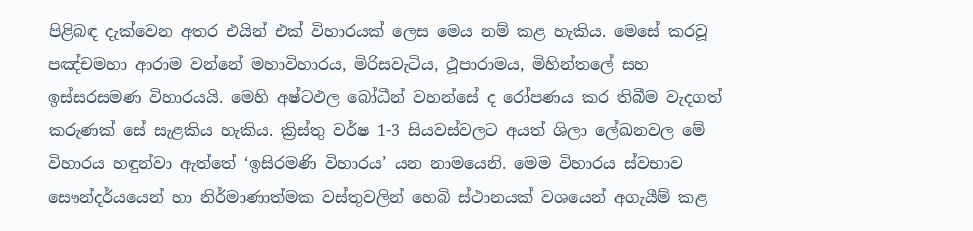පිළිබඳ දැක්වෙන අතර එයින් එක් විහාරයක් ලෙස මෙය නම් කළ හැකිය. මෙසේ කරවූ පඤ්චමහා ආරාම වන්නේ මහාවිහාරය, මිරිසවැටිය, ථූපාරාමය, මිහින්තලේ සහ ඉස්සරසමණ විහාරයයි. මෙහි අෂ්ටඵල බෝධීන් වහන්සේ ද රෝපණය කර තිබීම වැදගත් කරුණක් සේ සැළකිය හැකිය. ක්‍රිස්තු වර්ෂ 1-3 සියවස්වලට අයත් ශිලා ලේඛනවල මේ විහාරය හඳුන්වා ඇත්තේ ‘ඉසිරමණි විහාරය’ යන නාමයෙනි. මෙම විහාරය ස්වභාව සෞන්දර්යයෙන් හා නිර්මාණාත්මක වස්තුවලින් හෙබි ස්ථානයක් වශයෙන් අගැයීම් කළ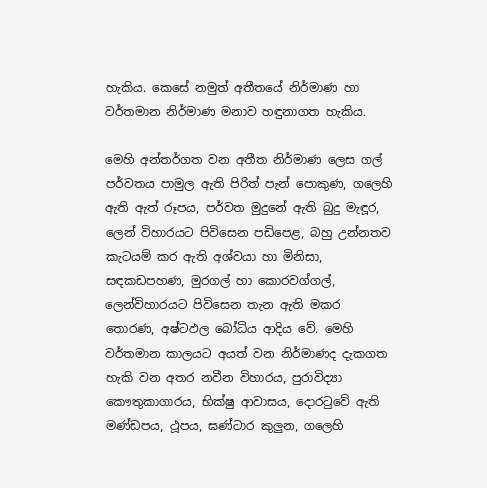හැකිය. කෙසේ නමුත් අතීතයේ නිර්මාණ හා වර්තමාන නිර්මාණ මනාව හඳුනාගත හැකිය.

මෙහි අන්තර්ගත වන අතීත නිර්මාණ ලෙස ගල් පර්වතය පාමුල ඇති පිරිත් පැන් පොකුණ, ගලෙහි ඇති ඇත් රූපය, පර්වත මුදුනේ ඇති බුදු මැඳූර, ලෙන් විහාරයට පිවිසෙන පඩිපෙළ, බහු උන්නතව කැටයම් කර ඇති අශ්වයා හා මිනිසා, සඳකඩපහණ, මුරගල් හා කොරවග්ගල්, ලෙන්විහාරයට පිවිසෙන තැන ඇති මකර තොරණ, අෂ්ටඵල බෝධිය ආදිය වේ. මෙහි වර්තමාන කාලයට අයත් වන නිර්මාණද දැකගත හැකි වන අතර නවීන විහාරය, පුරාවිද්‍යා කෞතුකාගාරය, භික්ෂු ආවාසය, දොරටුවේ ඇති මණ්ඩපය, ථූපය, ඝණ්ටාර කුලුන, ගලෙහි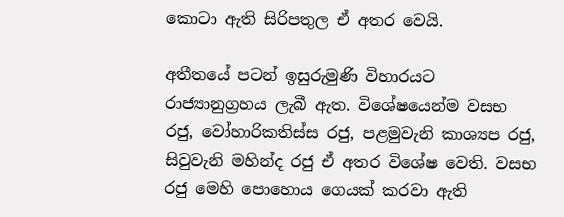කොටා ඇති සිරිපතුල ඒ අතර වෙයි.

අතීතයේ පටන් ඉසුරුමුණි විහාරයට රාජ්‍යානුග්‍රහය ලැබී ඇත. විශේෂයෙන්ම වසභ රජු, වෝහාරිකතිස්ස රජු, පළමුවැනි කාශ්‍යප රජු, සිවුවැනි මහින්ද රජු ඒ අතර විශේෂ වෙති. වසභ රජු මෙහි පොහොය ගෙයක් කරවා ඇති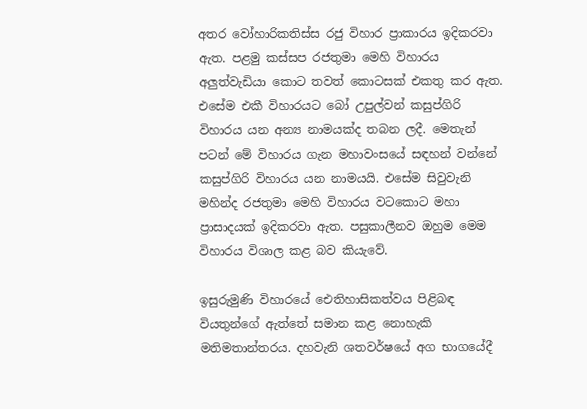අතර වෝහාරිකතිස්ස රජු විහාර ප්‍රාකාරය ඉදිකරවා ඇත. පළමු කස්සප රජතුමා මෙහි විහාරය අලුත්වැඩියා කොට තවත් කොටසක් එකතු කර ඇත. එසේම එකී විහාරයට බෝ උපුල්වන් කසුප්ගිරි විහාරය යන අන්‍ය නාමයක්ද තබන ලදී. මෙතැන් පටන් මේ විහාරය ගැන මහාවංසයේ සඳහන් වන්නේ කසුප්ගිරි විහාරය යන නාමයයි. එසේම සිවුවැනි මහින්ද රජතුමා මෙහි විහාරය වටකොට මහා ප්‍රාසාදයක් ඉදිකරවා ඇත. පසුකාලීනව ඔහුම මෙම විහාරය විශාල කළ බව කියැවේ.

ඉසුරුමුණි විහාරයේ ඓතිහාසිකත්වය පිළිබඳ වියතුන්ගේ ඇත්තේ සමාන කළ නොහැකි මතිමතාන්තරය. දහවැනි ශතවර්ෂයේ අග භාගයේදී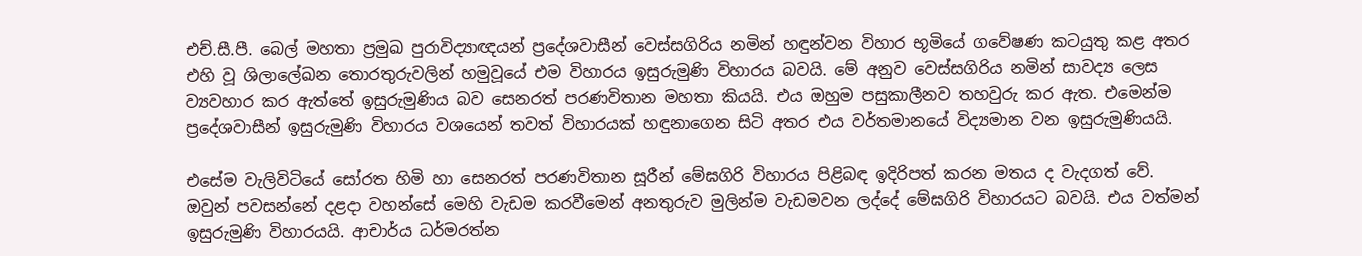එච්.සී.පී. බෙල් මහතා ප්‍රමුඛ පුරාවිද්‍යාඥයන් ප්‍රදේශවාසීන් වෙස්සගිරිය නමින් හඳුන්වන විහාර භූමියේ ගවේෂණ කටයුතු කළ අතර එහි වූ ශිලාලේඛන තොරතුරුවලින් හමුවූයේ එම විහාරය ඉසුරුමුණි විහාරය බවයි. මේ අනුව වෙස්සගිරිය නමින් සාවද්‍ය ලෙස ව්‍යවහාර කර ඇත්තේ ඉසුරුමුණිය බව සෙනරත් පරණවිතාන මහතා කියයි. එය ඔහුම පසුකාලීනව තහවුරු කර ඇත. එමෙන්ම ප්‍රදේශවාසීන් ඉසුරුමුණි විහාරය වශයෙන් තවත් විහාරයක් හඳුනාගෙන සිටි අතර එය වර්තමානයේ විද්‍යමාන වන ඉසුරුමුණියයි.

එසේම වැලිවිටියේ සෝරත හිමි හා සෙනරත් පරණවිතාන සූරීන් මේඝගිරි විහාරය පිළිබඳ ඉදිරිපත් කරන මතය ද වැදගත් වේ. ඔවුන් පවසන්නේ දළදා වහන්සේ මෙහි වැඩම කරවීමෙන් අනතුරුව මුලින්ම වැඩමවන ලද්දේ මේඝගිරි විහාරයට බවයි. එය වත්මන් ඉසුරුමුණි විහාරයයි. ආචාර්ය ධර්මරත්න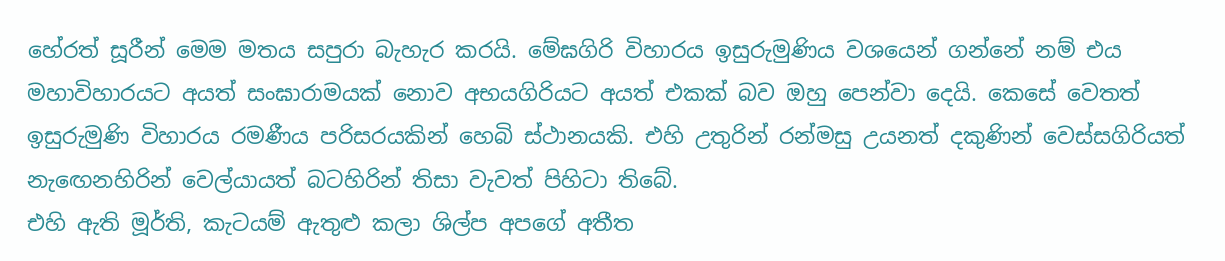හේරත් සූරීන් මෙම මතය සපුරා බැහැර කරයි. මේඝගිරි විහාරය ඉසුරුමුණිය වශයෙන් ගන්නේ නම් එය මහාවිහාරයට අයත් සංඝාරාමයක් නොව අභයගිරියට අයත් එකක් බව ඔහු පෙන්වා දෙයි. කෙසේ වෙතත් ඉසුරුමුණි විහාරය රමණීය පරිසරයකින් හෙබි ස්ථානයකි. එහි උතුරින් රන්මසු උයනත් දකුණින් වෙස්සගිරියත් නැඟෙනහිරින් වෙල්යායත් බටහිරින් තිසා වැවත් පිහිටා තිබේ.
එහි ඇති මූර්ති, කැටයම් ඇතුළු කලා ශිල්ප අපගේ අතීත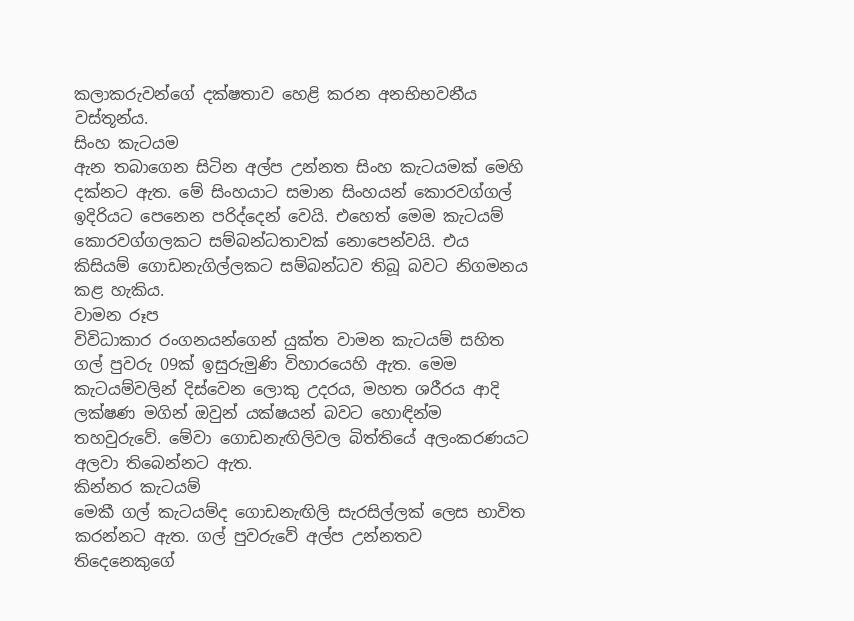කලාකරුවන්ගේ දක්ෂතාව හෙළි කරන අනභිභවනීය වස්තූන්ය.
සිංහ කැටයම
ඇන තබාගෙන සිටින අල්ප උන්නත සිංහ කැටයමක් මෙහි දක්නට ඇත. මේ සිංහයාට සමාන සිංහයන් කොරවග්ගල් ඉදිරියට පෙනෙන පරිද්දෙන් වෙයි. එහෙත් මෙම කැටයම් කොරවග්ගලකට සම්බන්ධතාවක් නොපෙන්වයි. එය කිසියම් ගොඩනැගිල්ලකට සම්බන්ධව තිබූ බවට නිගමනය කළ හැකිය.
වාමන රූප
විවිධාකාර රංගනයන්ගෙන් යුක්ත වාමන කැටයම් සහිත ගල් පුවරු 09ක් ඉසුරුමුණි විහාරයෙහි ඇත. මෙම කැටයම්වලින් දිස්වෙන ලොකු උදරය, මහත ශරීරය ආදි ලක්ෂණ මගින් ඔවුන් යක්ෂයන් බවට හොඳින්ම තහවුරුවේ. මේවා ගොඩනැඟිලිවල බිත්තියේ අලංකරණයට අලවා තිබෙන්නට ඇත.
කින්නර කැටයම්
මෙකී ගල් කැටයම්ද ගොඩනැඟිලි සැරසිල්ලක් ලෙස භාවිත කරන්නට ඇත. ගල් පුවරුවේ අල්ප උන්නතව තිදෙනෙකුගේ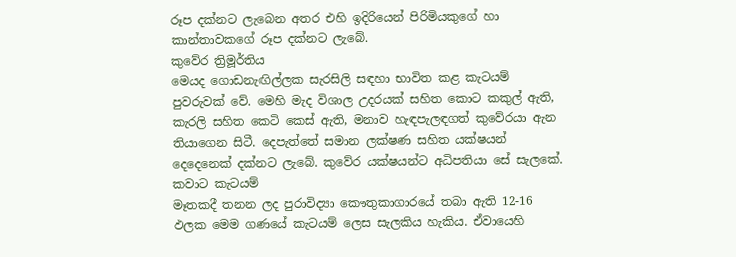රූප දක්නට ලැබෙන අතර එහි ඉදිරියෙන් පිරිමියකුගේ හා කාන්තාවකගේ රූප දක්නට ලැබේ.
කුවේර ත්‍රිමූර්තිය
මෙයද ගොඩනැඟිල්ලක සැරසිලි සඳහා භාවිත කළ කැටයම් පුවරුවක් වේ. මෙහි මැද විශාල උදරයක් සහිත කොට කකුල් ඇති, කැරලි සහිත කෙටි කෙස් ඇති, මනාව හැඳපැලඳගත් කුවේරයා ඇන තියාගෙන සිටී. දෙපැත්තේ සමාන ලක්ෂණ සහිත යක්ෂයන් දෙදෙනෙක් දක්නට ලැබේ. කුවේර යක්ෂයන්ට අධිපතියා සේ සැලකේ.
කවාට කැටයම්
මෑතකදී තනන ලද පුරාවිද්‍යා කෞතුකාගාරයේ තබා ඇති 12-16 ඵලක මෙම ගණයේ කැටයම් ලෙස සැලකිය හැකිය. ඒවායෙහි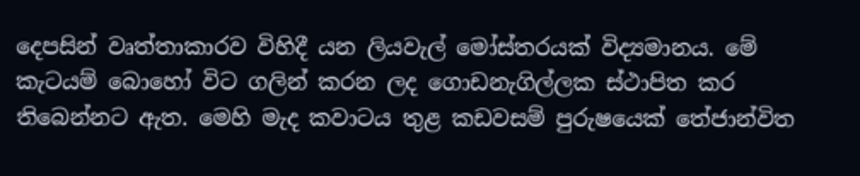දෙපසින් වෘත්තාකාරව විහිදී යන ලියවැල් මෝස්තරයක් විද්‍යමානය. මේ කැටයම් බොහෝ විට ගලින් කරන ලද ගොඩනැගිල්ලක ස්ථාපිත කර තිබෙන්නට ඇත. මෙහි මැද කවාටය තුළ කඩවසම් පුරුෂයෙක් තේජාන්විත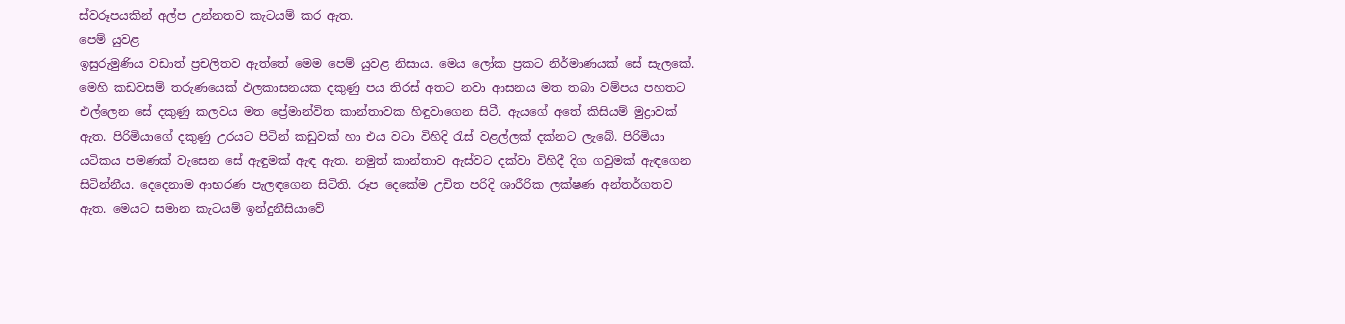ස්වරූපයකින් අල්ප උන්නතව කැටයම් කර ඇත.
පෙම් යුවළ
ඉසුරුමුණිය වඩාත් ප්‍රචලිතව ඇත්තේ මෙම පෙම් යුවළ නිසාය. මෙය ලෝක ප්‍රකට නිර්මාණයක් සේ සැලකේ. මෙහි කඩවසම් තරුණයෙක් ඵලකාසනයක දකුණු පය තිරස් අතට නවා ආසනය මත තබා වම්පය පහතට එල්ලෙන සේ දකුණු කලවය මත ප්‍රේමාන්විත කාන්තාවක හිඳුවාගෙන සිටී. ඇයගේ අතේ කිසියම් මුද්‍රාවක් ඇත. පිරිමියාගේ දකුණු උරයට පිටින් කඩුවක් හා එය වටා විහිදි රැස් වළල්ලක් දක්නට ලැබේ. පිරිමියා යටිකය පමණක් වැසෙන සේ ඇඳුමක් ඇඳ ඇත. නමුත් කාන්තාව ඇස්වට දක්වා විහිදී දිග ගවුමක් ඇඳගෙන සිටින්නීය. දෙදෙනාම ආභරණ පැලඳගෙන සිටිති. රූප දෙකේම උචිත පරිදි ශාරීරික ලක්ෂණ අන්තර්ගතව ඇත. මෙයට සමාන කැටයම් ඉන්දුනීසියාවේ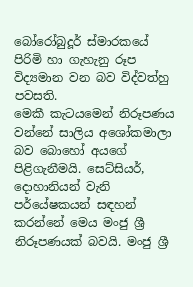බෝරෝබුදූර් ස්මාරකයේ පිරිමි හා ගැහැනු රූප විද්‍යමාන වන බව විද්වත්හු පවසති.
මෙකී කැටයමෙන් නිරූපණය වන්නේ සාලිය අශෝකමාලා බව බොහෝ අයගේ පිළිගැනීමයි. සෙට්සියර්, දොහානියන් වැනි පර්යේෂකයන් සඳහන් කරන්නේ මෙය මංජු ශ්‍රී නිරූපණයක් බවයි. මංජු ශ්‍රී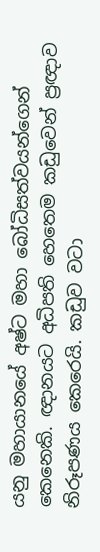යනු මහායානයේ අෂ්ට මහා බෝධිසත්වයන්ගෙන් කෙනෙකි. ඥානයට අධිපති හෙතෙම කඩුවෙන් ප්‍රඥාව නිරූපණය කෙරෙයි. කඩුව වටා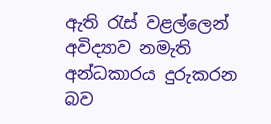ඇති රැස් වළල්ලෙන් අවිද්‍යාව නමැති අන්ධකාරය දුරුකරන බව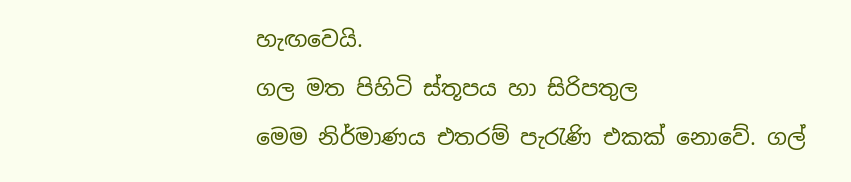හැඟවෙයි.
ගල මත පිහිටි ස්තූපය හා සිරිපතුල
මෙම නිර්මාණය එතරම් පැරැණි එකක් නොවේ. ගල්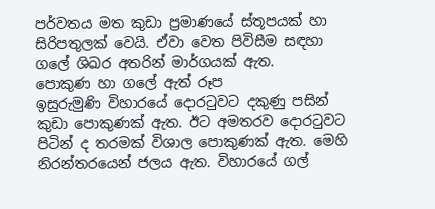පර්වතය මත කුඩා ප්‍රමාණයේ ස්තූපයක් හා සිරිපතුලක් වෙයි. ඒවා වෙත පිවිසීම සඳහා ගලේ ශිඛර අතරින් මාර්ගයක් ඇත.
පොකුණ හා ගලේ ඇත් රූප
ඉසුරුමුණි විහාරයේ දොරටුවට දකුණු පසින් කුඩා පොකුණක් ඇත. ඊට අමතරව දොරටුවට පිටින් ද තරමක් විශාල පොකුණක් ඇත. මෙහි නිරන්තරයෙන් ජලය ඇත. විහාරයේ ගල්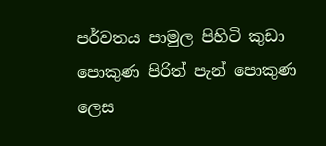පර්වතය පාමුල පිහිටි කුඩා පොකුණ පිරිත් පැන් පොකුණ ලෙස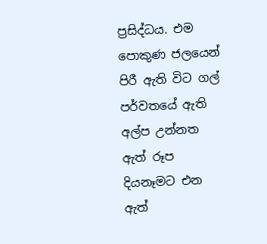ප්‍රසිද්ධය. එම පොකුණ ජලයෙන් පිරී ඇති විට ගල් පර්වතයේ ඇති අල්ප උන්නත ඇත් රූප දියනෑමට එන ඇත්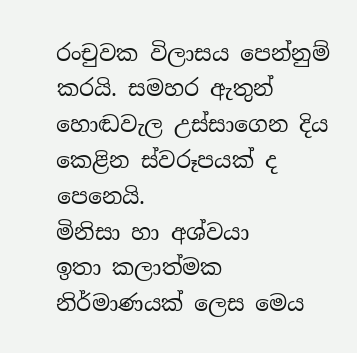රංචුවක විලාසය පෙන්නුම් කරයි. සමහර ඇතුන් හොඬවැල උස්සාගෙන දිය කෙළින ස්වරූපයක් ද පෙනෙයි.
මිනිසා හා අශ්වයා
ඉතා කලාත්මක නිර්මාණයක් ලෙස මෙය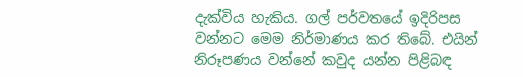දැක්විය හැකිය. ගල් පර්වතයේ ඉදිරිපස වන්නට මෙම නිර්මාණය කර තිබේ. එයින් නිරූපණය වන්නේ කවුද යන්න පිළිබඳ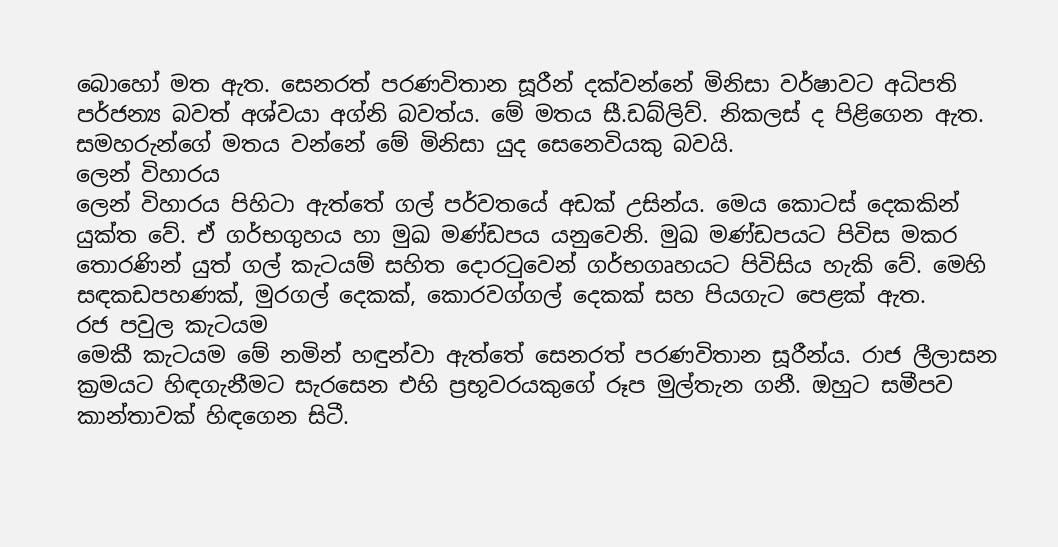බොහෝ මත ඇත. සෙනරත් පරණවිතාන සූරීන් දක්වන්නේ මිනිසා වර්ෂාවට අධිපති පර්ජන්‍ය බවත් අශ්වයා අග්නි බවත්ය. මේ මතය සී.ඩබ්ලිව්. නිකලස් ද පිළිගෙන ඇත. සමහරුන්ගේ මතය වන්නේ මේ මිනිසා යුද සෙනෙවියකු බවයි.
ලෙන් විහාරය
ලෙන් විහාරය පිහිටා ඇත්තේ ගල් පර්වතයේ අඩක් උසින්ය. මෙය කොටස් දෙකකින් යුක්ත වේ. ඒ ගර්භගුහය හා මුඛ මණ්ඩපය යනුවෙනි. මුඛ මණ්ඩපයට පිවිස මකර තොරණින් යුත් ගල් කැටයම් සහිත දොරටුවෙන් ගර්භගෘහයට පිවිසිය හැකි වේ. මෙහි සඳකඩපහණක්, මුරගල් දෙකක්, කොරවග්ගල් දෙකක් සහ පියගැට පෙළක් ඇත.
රජ පවුල කැටයම
මෙකී කැටයම මේ නමින් හඳුන්වා ඇත්තේ සෙනරත් පරණවිතාන සූරීන්ය. රාජ ලීලාසන ක්‍රමයට හිඳගැනීමට සැරසෙන එහි ප්‍රභූවරයකුගේ රූප මුල්තැන ගනී. ඔහුට සමීපව කාන්තාවක් හිඳගෙන සිටී.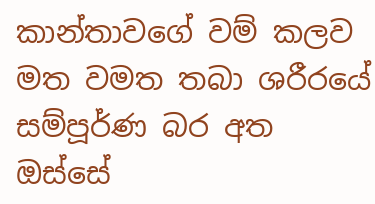කාන්තාවගේ වම් කලව මත වමත තබා ශරීරයේ සම්පූර්ණ බර අත ඔස්සේ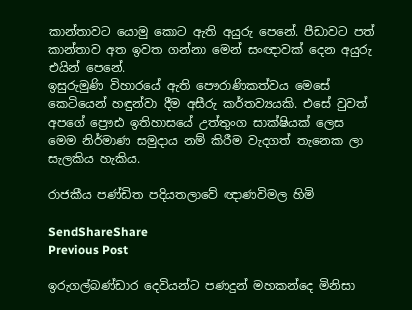කාන්තාවට යොමු කොට ඇති අයුරු පෙනේ. පීඩාවට පත් කාන්තාව අත ඉවත ගන්නා මෙන් සංඥාවක් දෙන අයුරු එයින් පෙනේ.
ඉසුරුමුණි විහාරයේ ඇති පෞරාණිකත්වය මෙසේ කෙටියෙන් හඳුන්වා දීම අසීරු කර්තව්‍යයකි. එසේ වුවත් අපගේ ප්‍රෞඪ ඉතිහාසයේ උත්තුංග සාක්ෂියක් ලෙස මෙම නිර්මාණ සමුදාය නම් කිරීම වැදගත් තැනෙක ලා සැලකිය හැකිය.

රාජකීය පණ්ඩිත පදියතලාවේ ඥාණවිමල හිමි

SendShareShare
Previous Post

ඉරුගල්බණ්ඩාර දෙවියන්ට පණදුන් මහකන්දෙ මිනිසා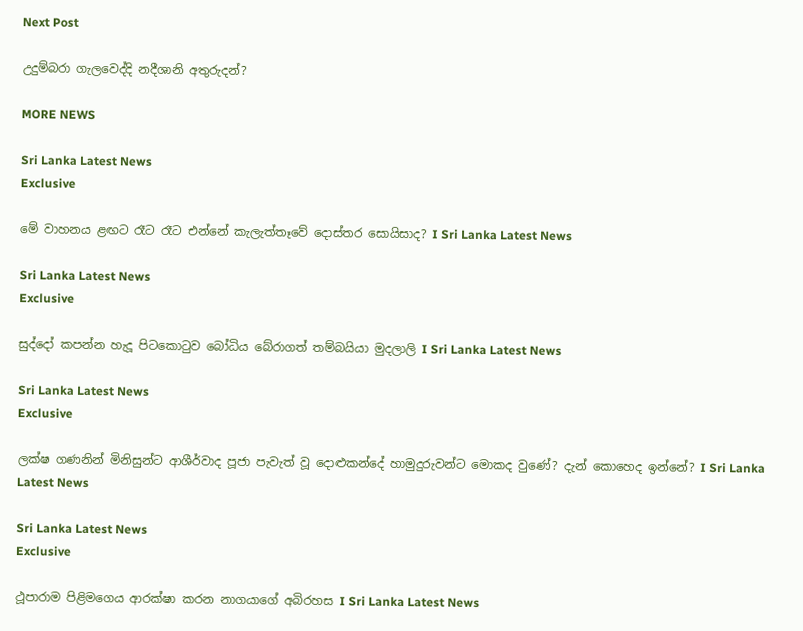Next Post

උදුම්බරා ගැලවෙද්දි නදීශානි අතුරුදන්?

MORE NEWS

Sri Lanka Latest News
Exclusive

මේ වාහනය ළඟට රෑට රෑට එන්නේ කැලැත්තෑවේ දොස්තර සොයිසාද? I Sri Lanka Latest News

Sri Lanka Latest News
Exclusive

සුද්දෝ කපන්න හැදූ පිටකොටුව බෝධිය බේරාගත් තම්බයියා මුදලාලි I Sri Lanka Latest News

Sri Lanka Latest News
Exclusive

ලක්ෂ ගණනින් මිනිසුන්ට ආශීර්වාද පූජා පැවැත් වූ දොළුකන්දේ හාමුදුරුවන්ට මොකද වුණේ? දැන් කොහෙද ඉන්නේ? I Sri Lanka Latest News

Sri Lanka Latest News
Exclusive

ථූපාරාම පිළිමගෙය ආරක්ෂා කරන නාගයාගේ අබිරහස I Sri Lanka Latest News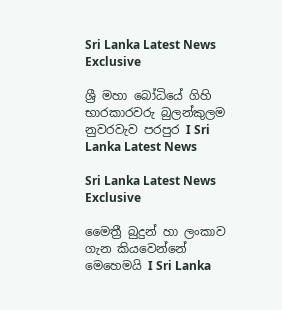Sri Lanka Latest News
Exclusive

ශ්‍රී මහා බෝධියේ ගිහි භාරකාරවරු බුලන්කුලම නුවරවැව පරපුර I Sri Lanka Latest News

Sri Lanka Latest News
Exclusive

මෛත්‍රී බුදුන් හා ලංකාව ගැන කියවෙන්නේ මෙහෙමයි I Sri Lanka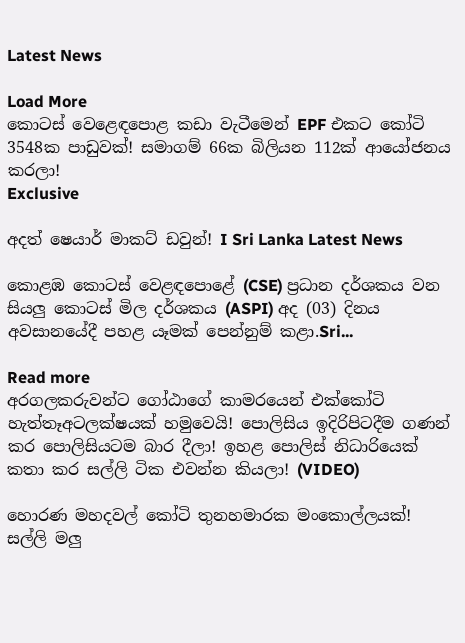Latest News

Load More
කොටස් වෙළෙඳපොළ කඩා වැටීමෙන් EPF එකට කෝටි 3548ක පාඩුවක්! සමාගම් 66ක බිලියන 112ක් ආයෝජනය කරලා!
Exclusive

අදත් ෂෙයාර් මාකට් ඩවුන්! I Sri Lanka Latest News

කොළඹ කොටස් වෙළඳපොළේ (CSE) ප්‍රධාන දර්ශකය වන සියලු කොටස් මිල දර්ශකය (ASPI) අද (03) දිනය අවසානයේදී පහළ යෑමක් පෙන්නුම් කළා.Sri...

Read more
අරගලකරුවන්ට ගෝඨාගේ කාමරයෙන් එක්කෝටි හැත්තෑඅටලක්ෂයක් හමුවෙයි! පොලිසිය ඉදිරිපිටදීම ගණන් කර පොලිසියටම බාර දීලා! ඉහළ පොලිස් නිධාරියෙක් කතා කර සල්ලි ටික එවන්න කියලා! (VIDEO)

හොරණ මහදවල් කෝටි තුනහමාරක මංකොල්ලයක්! සල්ලි මලු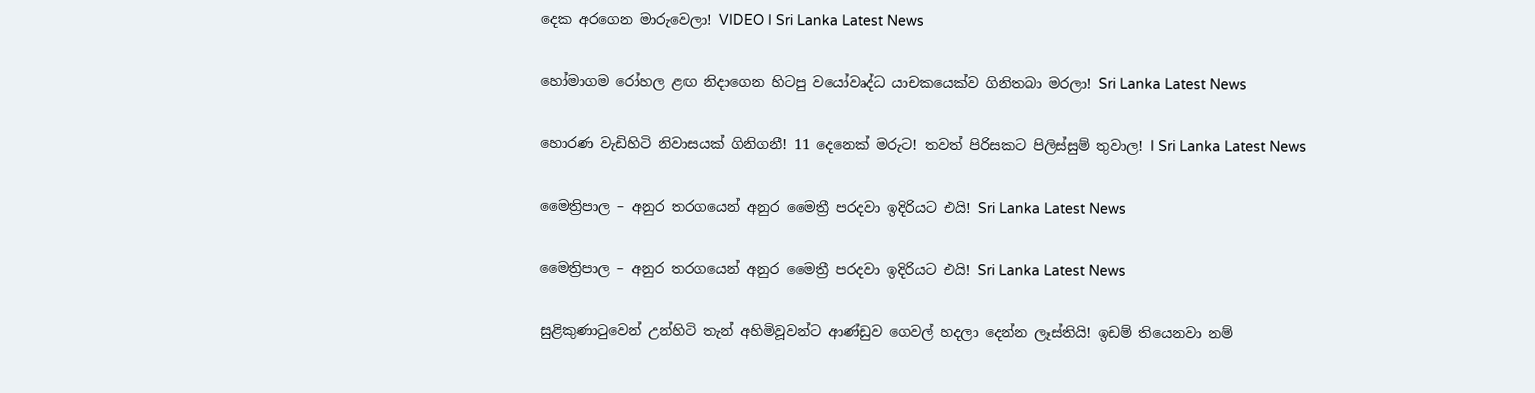දෙක අරගෙන මාරුවෙලා! VIDEO I Sri Lanka Latest News

හෝමාගම රෝහල ළඟ නිදාගෙන හිටපු වයෝවෘද්ධ යාචකයෙක්ව ගිනිතබා මරලා! Sri Lanka Latest News

හොරණ වැඩිහිටි නිවාසයක් ගිනිගනී! 11 දෙනෙක් මරුට! තවත් පිරිසකට පිලිස්සුම් තුවාල! I Sri Lanka Latest News

මෛත්‍රිපාල – අනුර තරගයෙන් අනුර මෛත්‍රී පරදවා ඉදිරියට එයි! Sri Lanka Latest News

මෛත්‍රිපාල – අනුර තරගයෙන් අනුර මෛත්‍රී පරදවා ඉදිරියට එයි! Sri Lanka Latest News

සුළිකුණාටුවෙන් උන්හිටි තැන් අහිමිවූවන්ට ආණ්ඩුව ගෙවල් හදලා දෙන්න ලෑස්තියි! ඉඩම් තියෙනවා නම්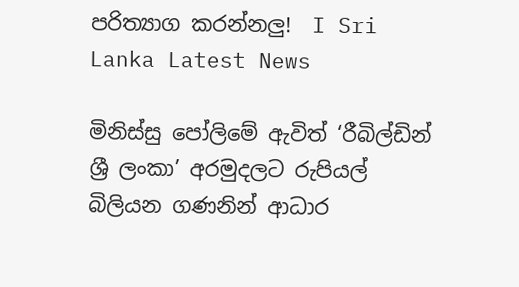පරිත්‍යාග කරන්නලු!  I Sri Lanka Latest News

මිනිස්සු පෝලිමේ ඇවිත් ‘රීබිල්ඩින් ශ්‍රී ලංකා’ අරමුදලට රුපියල් බිලියන ගණනින් ආධාර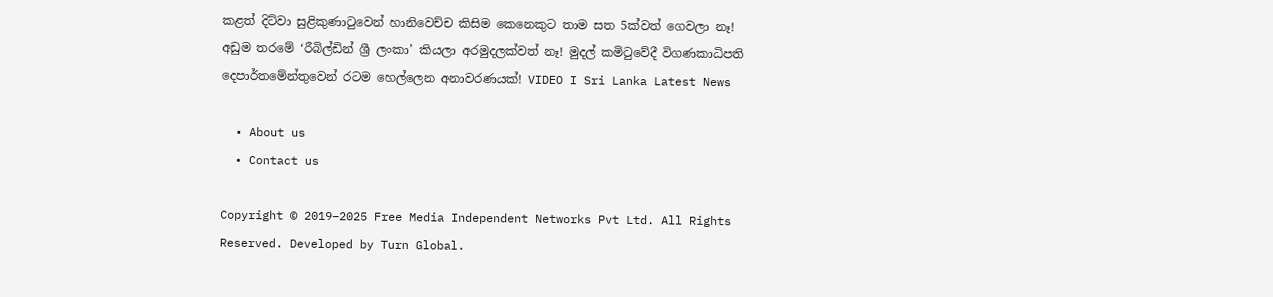කළත් දිට්වා සුළිකුණාටුවෙන් හානිවෙච්ච කිසිම කෙනෙකුට තාම සත 5ක්වත් ගෙවලා නෑ! අඩුම තරමේ ‘රීබිල්ඩින් ශ්‍රී ලංකා’ කියලා අරමුදලක්වත් නෑ! මුදල් කමිටුවේදී විගණකාධිපති දෙපාර්තමේන්තුවෙන් රටම හෙල්ලෙන අනාවරණයක්! VIDEO I Sri Lanka Latest News

  • About us
  • Contact us

Copyright © 2019–2025 Free Media Independent Networks Pvt Ltd. All Rights Reserved. Developed by Turn Global.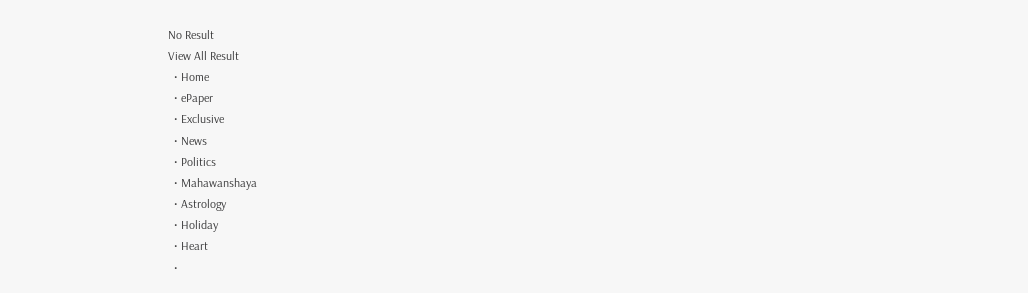No Result
View All Result
  • Home
  • ePaper
  • Exclusive
  • News
  • Politics
  • Mahawanshaya
  • Astrology
  • Holiday
  • Heart
  •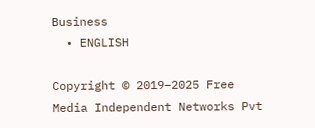Business
  • ENGLISH

Copyright © 2019–2025 Free Media Independent Networks Pvt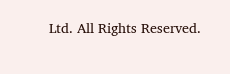Ltd. All Rights Reserved.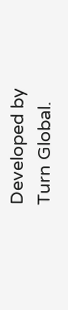Developed by Turn Global.